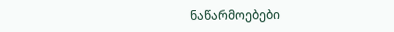ნაწარმოებები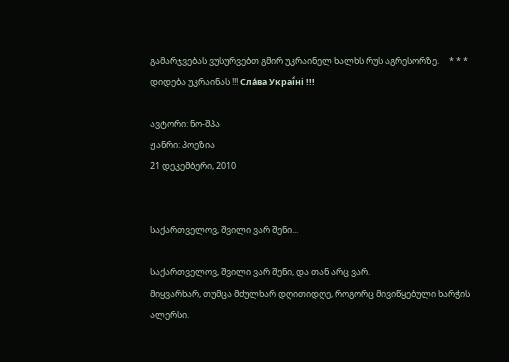გამარჯვებას ვუსურვებთ გმირ უკრაინელ ხალხს რუს აგრესორზე.     * * *     დიდება უკრაინას !!! Сла́ва Украї́ні !!!

ავტორი: ნო-შპა
ჟანრი: პოეზია
21 დეკემბერი, 2010


საქართველოვ, შვილი ვარ შენი...

საქართველოვ, შვილი ვარ შენი, და თან არც ვარ.
მიყვარხარ, თუმცა მძულხარ დღითიდღე, როგორც მივიწყებული ხარჭის ალერსი.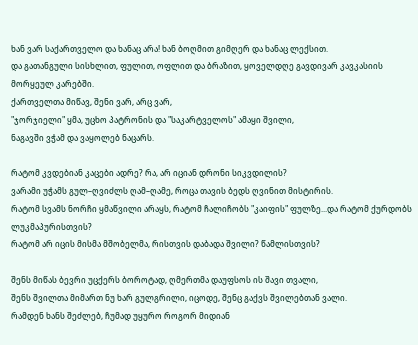ხან ვარ საქართველო და ხანაც არა! ხან ბოღმით გიმღერ და ხანაც ლექსით.
და გათანგული სისხლით, ფულით, ოფლით და ბრაზით, ყოველდღე გავდივარ კავკასიის მორყეულ კარებში.
ქართველთა მიწავ, შენი ვარ, არც ვარ,
"ჯორჯიელი" ყმა, უცხო პატრონის და "საკარტველოს" ამაყი შვილი,
ნაგავში ვჭამ და ვაყოლებ ნაცარს.

რატომ კვდებიან კაცები ადრე? რა, არ იციან დრონი სიკვდილის?
ვარამი უჭამს გულ–ღვიძლს ღამ–ღამე, როცა თავის ბედს ღვინით მისტირის.
რატომ სვამს ნორჩი ყმაწვილი არაყს, რატომ ჩალიჩობს "კაიფის" ფულზე...და რატომ ქურდობს ლუკმაპურისთვის?
რატომ არ იცის მისმა მშობელმა, რისთვის დაბადა შვილი? წამლისთვის?

შენს მიწას ბევრი უცქერს ბოროტად, ღმერთმა დაუფსოს ის შავი თვალი,
შენს შვილთა მიმართ ნუ ხარ გულგრილი, იცოდე, შენც გაქვს შვილებთან ვალი.
რამდენ ხანს შეძლებ, ჩუმად უყურო როგორ მიდიან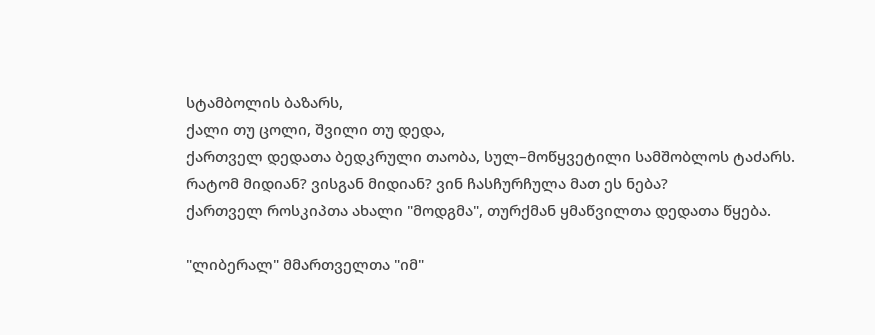სტამბოლის ბაზარს,
ქალი თუ ცოლი, შვილი თუ დედა,
ქართველ დედათა ბედკრული თაობა, სულ–მოწყვეტილი სამშობლოს ტაძარს.
რატომ მიდიან? ვისგან მიდიან? ვინ ჩასჩურჩულა მათ ეს ნება?
ქართველ როსკიპთა ახალი "მოდგმა", თურქმან ყმაწვილთა დედათა წყება.

"ლიბერალ" მმართველთა "იმ"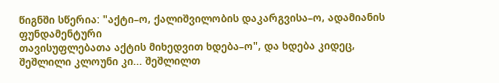წიგნში სწერია: "აქტი–ო, ქალიშვილობის დაკარგვისა–ო, ადამიანის ფუნდამენტური
თავისუფლებათა აქტის მიხედვით ხდება–ო", და ხდება კიდეც,
შეშლილი კლოუნი კი... შეშლილთ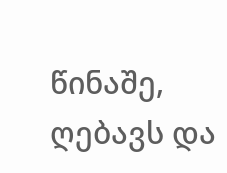წინაშე, ღებავს და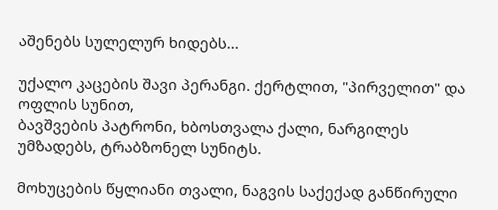აშენებს სულელურ ხიდებს...

უქალო კაცების შავი პერანგი. ქერტლით, "პირველით" და ოფლის სუნით,
ბავშვების პატრონი, ხბოსთვალა ქალი, ნარგილეს უმზადებს, ტრაბზონელ სუნიტს.

მოხუცების წყლიანი თვალი, ნაგვის საქექად განწირული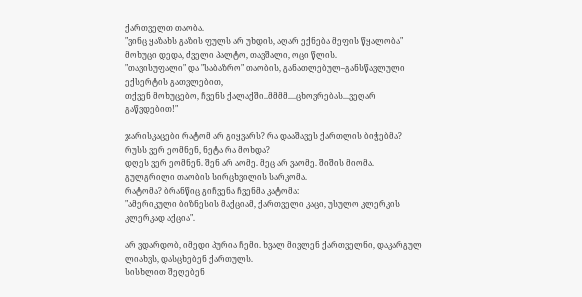ქართველთ თაობა.
"ვინც ყაზახს გაზის ფულს არ უხდის, აღარ ექნება მეფის წყალობა"
მოხუცი დედა, ძველი პალტო, თავშალი, ოცი წლის.
"თავისუფალი" და "საბაზრო" თაობის, განათლებულ–განსწავლული ექსერტის გათვლებით,
თქვენ მოხუცებო, ჩვენს ქალაქში..მმმმ....ცხოვრებას...ვეღარ გაწვდებით!"

ჯარისკაცები რატომ არ გიყვარს? რა დააშავეს ქართლის ბიჭებმა? რუსს ვერ ეომნენ, ნეტა რა მოხდა?
დღეს ვერ ეომნენ. შენ არ აომე. მეც არ ვაომე. შიშის მიომა. გულგრილი თაობის სირცხვილის სარკომა.
რატომა? ბრანწიც გიჩვენა ჩვენმა კატომა:
"ამერიკული ბიზნესის მაქციამ, ქართველი კაცი, უსულო კლერკის კლერკად აქცია".

არ ვდარდობ, იმედი პურია ჩემი. ხვალ მივლენ ქართველნი, დაკარგულ ლიახვს, დასცხებენ ქართულს.
სისხლით შეღებენ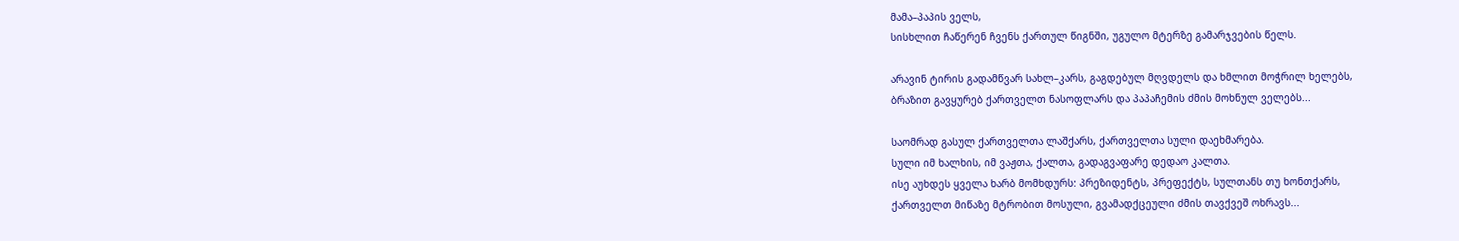მამა–პაპის ველს,
სისხლით ჩაწერენ ჩვენს ქართულ წიგნში, უგულო მტერზე გამარჯვების წელს.

არავინ ტირის გადამწვარ სახლ–კარს, გაგდებულ მღვდელს და ხმლით მოჭრილ ხელებს,
ბრაზით გავყურებ ქართველთ ნასოფლარს და პაპაჩემის ძმის მოხნულ ველებს...

საომრად გასულ ქართველთა ლაშქარს, ქართველთა სული დაეხმარება.
სული იმ ხალხის, იმ ვაჟთა, ქალთა, გადაგვაფარე დედაო კალთა.
ისე აუხდეს ყველა ხარბ მომხდურს: პრეზიდენტს, პრეფექტს, სულთანს თუ ხონთქარს,
ქართველთ მიწაზე მტრობით მოსული, გვამადქცეული ძმის თავქვეშ ოხრავს...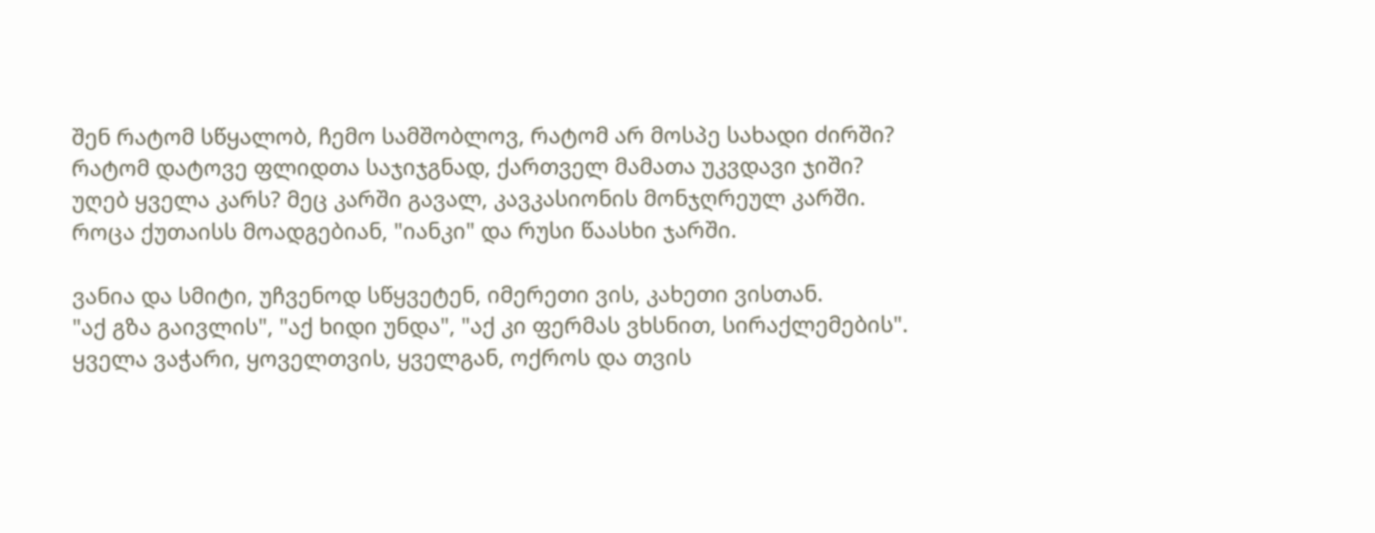შენ რატომ სწყალობ, ჩემო სამშობლოვ, რატომ არ მოსპე სახადი ძირში?
რატომ დატოვე ფლიდთა საჯიჯგნად, ქართველ მამათა უკვდავი ჯიში?
უღებ ყველა კარს? მეც კარში გავალ, კავკასიონის მონჯღრეულ კარში.
როცა ქუთაისს მოადგებიან, "იანკი" და რუსი წაასხი ჯარში.

ვანია და სმიტი, უჩვენოდ სწყვეტენ, იმერეთი ვის, კახეთი ვისთან.
"აქ გზა გაივლის", "აქ ხიდი უნდა", "აქ კი ფერმას ვხსნით, სირაქლემების".
ყველა ვაჭარი, ყოველთვის, ყველგან, ოქროს და თვის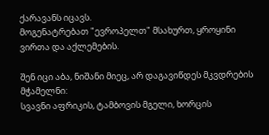ქარავანს იცავს.
მოგენატრებათ "ევროპელთ" მსახურთ, ყროყინი ვირთა და აქლემების.

შენ იცი აბა, ნიშანი მიეც, არ დაგავიწდეს მკვდრების მჭამელნი:
სვავნი აფრიკის, ტამბოვის მგელი, ხორცის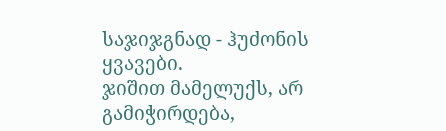საჯიჯგნად - ჰუძონის ყვავები.
ჯიშით მამელუქს, არ გამიჭირდება,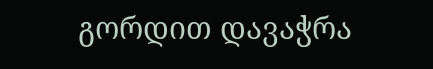გორდით დავაჭრა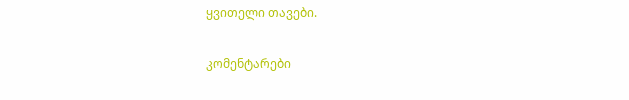ყვითელი თავები.

კომენტარები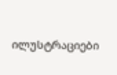ილუსტრაციები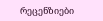რეცენზიები